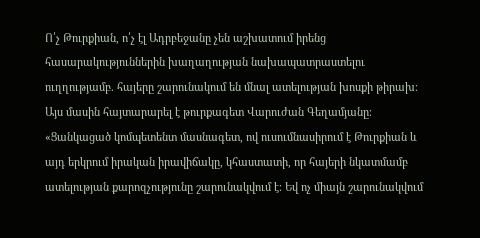Ո՛չ Թուրքիան, ո՛չ էլ Ադրբեջանը չեն աշխատում իրենց հասարակություններին խաղաղության նախապատրաստելու ուղղությամբ. հայերը շարունակում են մնալ ատելության խոսքի թիրախ։ Այս մասին հայտարարել է թուրքագետ Վարուժան Գեղամյանը։
«Ցանկացած կոմպետենտ մասնագետ, ով ուսումնասիրում է Թուրքիան և այդ երկրում իրական իրավիճակը, կհաստատի, որ հայերի նկատմամբ ատելության քարոզչությունը շարունակվում է։ Եվ ոչ միայն շարունակվում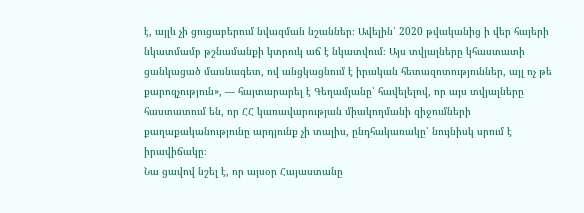է, այլև չի ցուցաբերում նվազման նշաններ։ Ավելին՝ 2020 թվականից ի վեր հայերի նկատմամբ թշնամանքի կտրուկ աճ է նկատվում։ Այս տվյալները կհաստատի ցանկացած մասնագետ, ով անցկացնում է իրական հետազոտություններ, այլ ոչ թե քարոզչություն», — հայտարարել է Գեղամյանը՝ հավելելով, որ այս տվյալները հաստատում են, որ ՀՀ կառավարության միակողմանի զիջումների քաղաքականությունը արդյունք չի տալիս, ընդհակառակը՝ նույնիսկ սրում է իրավիճակը։
Նա ցավով նշել է, որ այսօր Հայաստանը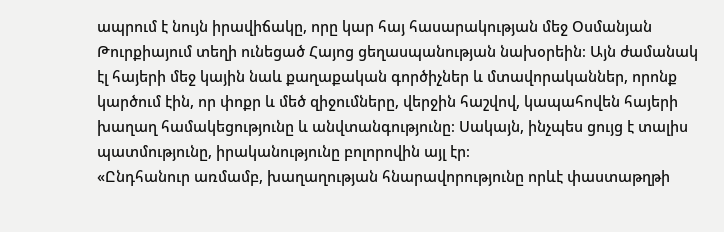ապրում է նույն իրավիճակը, որը կար հայ հասարակության մեջ Օսմանյան Թուրքիայում տեղի ունեցած Հայոց ցեղասպանության նախօրեին։ Այն ժամանակ էլ հայերի մեջ կային նաև քաղաքական գործիչներ և մտավորականներ, որոնք կարծում էին, որ փոքր և մեծ զիջումները, վերջին հաշվով, կապահովեն հայերի խաղաղ համակեցությունը և անվտանգությունը։ Սակայն, ինչպես ցույց է տալիս պատմությունը, իրականությունը բոլորովին այլ էր։
«Ընդհանուր առմամբ, խաղաղության հնարավորությունը որևէ փաստաթղթի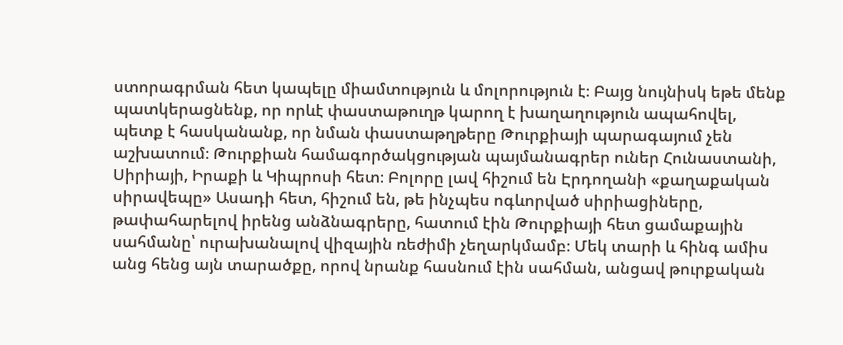ստորագրման հետ կապելը միամտություն և մոլորություն է։ Բայց նույնիսկ եթե մենք պատկերացնենք, որ որևէ փաստաթուղթ կարող է խաղաղություն ապահովել, պետք է հասկանանք, որ նման փաստաթղթերը Թուրքիայի պարագայում չեն աշխատում։ Թուրքիան համագործակցության պայմանագրեր ուներ Հունաստանի, Սիրիայի, Իրաքի և Կիպրոսի հետ։ Բոլորը լավ հիշում են Էրդողանի «քաղաքական սիրավեպը» Ասադի հետ, հիշում են, թե ինչպես ոգևորված սիրիացիները, թափահարելով իրենց անձնագրերը, հատում էին Թուրքիայի հետ ցամաքային սահմանը՝ ուրախանալով վիզային ռեժիմի չեղարկմամբ։ Մեկ տարի և հինգ ամիս անց հենց այն տարածքը, որով նրանք հասնում էին սահման, անցավ թուրքական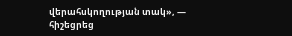վերահսկողության տակ», — հիշեցրեց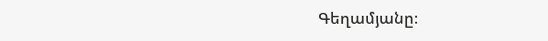Գեղամյանը։